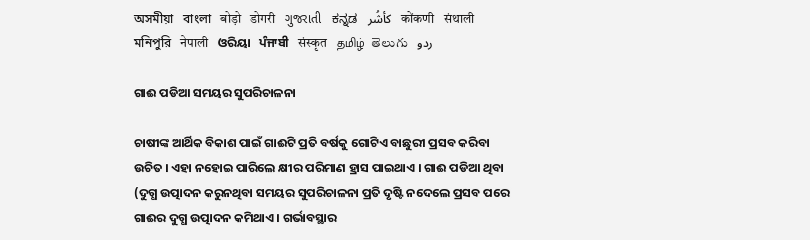অসমীয়া   বাংলা   बोड़ो   डोगरी   ગુજરાતી   ಕನ್ನಡ   كأشُر   कोंकणी   संथाली   মনিপুরি   नेपाली   ଓରିୟା   ਪੰਜਾਬੀ   संस्कृत   தமிழ்  తెలుగు   ردو

ଗାଈ ପଡିଆ ସମୟର ସୁପରିଚାଳନା

ଚାଷୀଙ୍କ ଆର୍ଥିକ ବିକାଶ ପାଇଁ ଗାଈଟି ପ୍ରତି ବର୍ଷକୁ ଗୋଟିଏ ବାଛୁରୀ ପ୍ରସବ କରିବା ଉଚିତ । ଏହା ନହୋଇ ପାରିଲେ କ୍ଷୀର ପରିମାଣ ହ୍ରାସ ପାଇଥାଏ । ଗାଈ ପଡିଆ ଥିବା (ଦୁଗ୍ଧ ଉତ୍ପାଦନ କରୁନଥିବା ସମୟର ସୁପରିଚାଳନା ପ୍ରତି ଦୃଷ୍ଟି ନଦେଲେ ପ୍ରସବ ପରେ ଗାଈର ଦୁଗ୍ଧ ଉତ୍ପାଦନ କମିଥାଏ । ଗର୍ଭାବସ୍ଥାର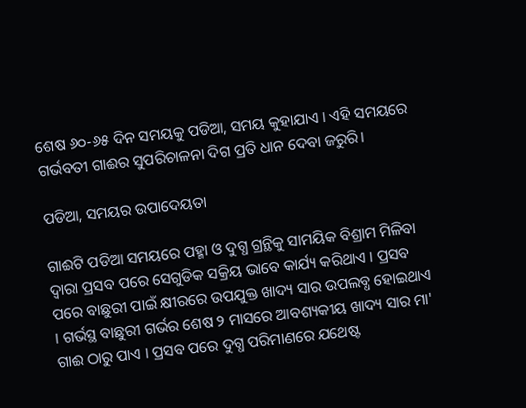ଶେଷ ୬୦-୬୫ ଦିନ ସମୟକୁ ପଡିଆ, ସମୟ କୁହାଯାଏ । ଏହି ସମୟରେ ଗର୍ଭବତୀ ଗାଈର ସୁପରିଚାଳନା ଦିଗ ପ୍ରତି ଧାନ ଦେବା ଜରୁରି।

ପଡିଆ, ସମୟର ଉପାଦେୟତା

ଗାଈଟି ପଡିଆ ସମୟରେ ପହ୍ମା ଓ ଦୁଗ୍ଧ ଗ୍ରନ୍ଥିକୁ ସାମୟିକ ବିଶ୍ରାମ ମିଳିବା ଦ୍ଵାରା ପ୍ରସବ ପରେ ସେଗୁଡିକ ସକ୍ରିୟ ଭାବେ କାର୍ଯ୍ୟ କରିଥାଏ । ପ୍ରସବ ପରେ ବାଛୁରୀ ପାଇଁ କ୍ଷୀରରେ ଉପଯୁକ୍ତ ଖାଦ୍ୟ ସାର ଉପଲବ୍ଧ ହୋଇଥାଏ । ଗର୍ଭସ୍ଥ ବାଛୁରୀ ଗର୍ଭର ଶେଷ ୨ ମାସରେ ଆବଶ୍ୟକୀୟ ଖାଦ୍ୟ ସାର ମା' ଗାଈ ଠାରୁ ପାଏ । ପ୍ରସବ ପରେ ଦୁଗ୍ଧ ପରିମାଣରେ ଯଥେଷ୍ଟ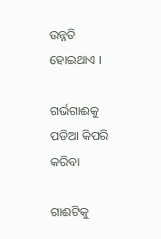ଉନ୍ନତି ହୋଇଥାଏ ।

ଗର୍ଭଗାଈକୁ ପଡିଆ କିପରି କରିବା

ଗାଈଟିକୁ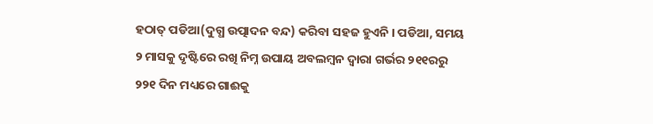ହଠାତ୍ ପଡିଆ(ଦୁଗ୍ଧ ଉତ୍ପାଦନ ବନ୍ଦ) କରିବା ସହଜ ହୁଏନି । ପଡିଆ, ସମୟ ୨ ମାସକୁ ଦୃଷ୍ଟିରେ ରଖି ନିମ୍ନ ଉପାୟ ଅବଲମ୍ବନ ଦ୍ଵାରା ଗର୍ଭର ୨୧୧ରରୁ ୨୨୧ ଦିନ ମଧ୍ୟରେ ଗାଈକୁ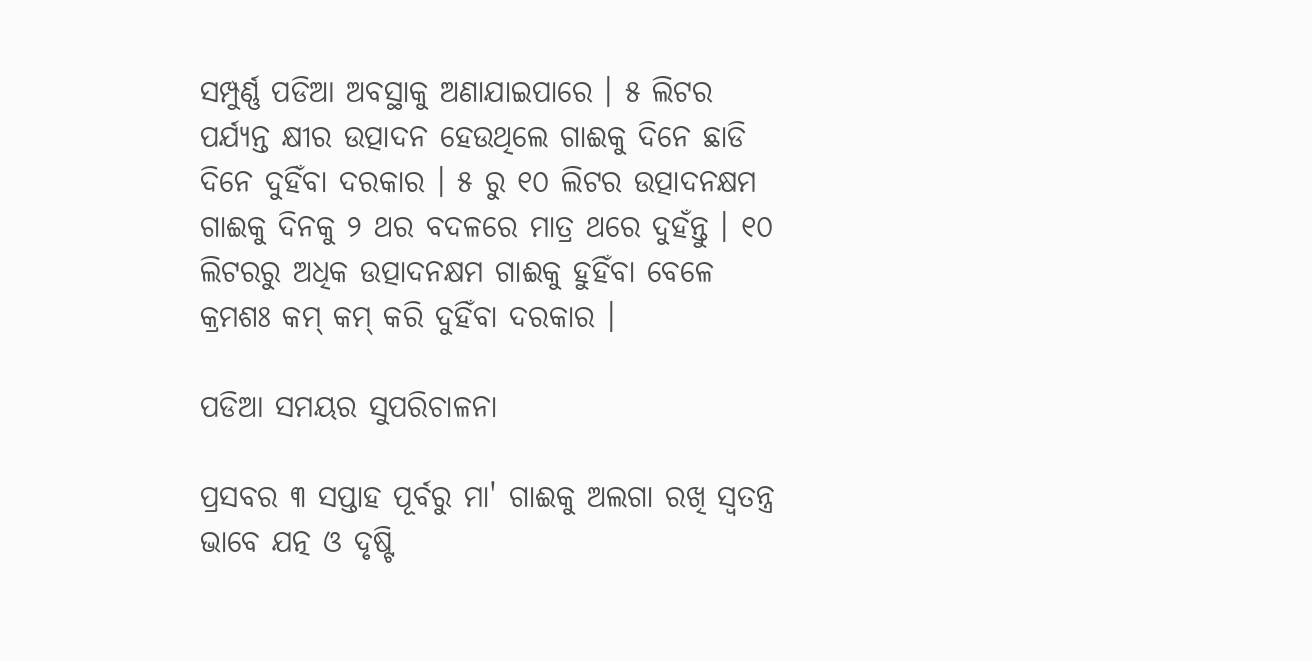ସମ୍ପୁର୍ଣ୍ଣ ପଡିଆ ଅବସ୍ଥାକୁ ଅଣାଯାଇପାରେ । ୫ ଲିଟର ପର୍ଯ୍ୟନ୍ତ କ୍ଷୀର ଉତ୍ପାଦନ ହେଉଥିଲେ ଗାଈକୁ ଦିନେ ଛାଡି ଦିନେ ଦୁହିଁବା ଦରକାର । ୫ ରୁ ୧୦ ଲିଟର ଉତ୍ପାଦନକ୍ଷମ ଗାଈକୁ ଦିନକୁ ୨ ଥର ବଦଳରେ ମାତ୍ର ଥରେ ଦୁହଁନ୍ତୁ । ୧୦ ଲିଟରରୁ ଅଧିକ ଉତ୍ପାଦନକ୍ଷମ ଗାଈକୁ ହୁହିଁବା ବେଳେ କ୍ରମଶଃ କମ୍ କମ୍ କରି ଦୁହିଁବା ଦରକାର ।

ପଡିଆ ସମୟର ସୁପରିଚାଳନା

ପ୍ରସବର ୩ ସପ୍ତାହ ପୂର୍ବରୁ ମା' ଗାଈକୁ ଅଲଗା ରଖି ସ୍ଵତନ୍ତ୍ର ଭାବେ ଯତ୍ନ ଓ ଦୃଷ୍ଟି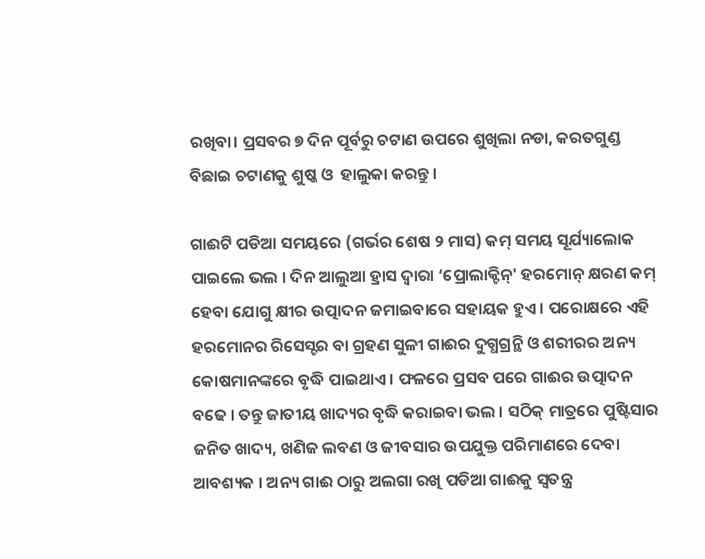ରଖିବା। ପ୍ରସବର ୭ ଦିନ ପୂର୍ବରୁ ଚଟାଣ ଉପରେ ଶୁଖିଲା ନଡା, କରତଗୁଣ୍ଡ ବିଛାଇ ଚଟାଣକୁ ଶୁଷ୍କ ଓ  ହାଲୁକା କରନ୍ତୁ ।

ଗାଈଟି ପଡିଆ ସମୟରେ (ଗର୍ଭର ଶେଷ ୨ ମାସ) କମ୍ ସମୟ ସୂର୍ଯ୍ୟାଲୋକ ପାଇଲେ ଭଲ । ଦିନ ଆଲୁଆ ହ୍ରାସ ଦ୍ଵାରା ‘ପ୍ରୋଲାକ୍ଟିନ୍' ହରମୋନ୍ କ୍ଷରଣ କମ୍ ହେବା ଯୋଗୁ କ୍ଷୀର ଉତ୍ପାଦନ ଜମାଇବାରେ ସହାୟକ ହୁଏ । ପରୋକ୍ଷରେ ଏହି ହରମୋନର ରିସେସ୍ଟର ବା ଗ୍ରହଣ ସୁଳୀ ଗାଈର ଦୁଗ୍ଧଗ୍ରନ୍ଥି ଓ ଶରୀରର ଅନ୍ୟ କୋଷମାନଙ୍କରେ ବୃଦ୍ଧି ପାଇଥାଏ । ଫଳରେ ପ୍ରସବ ପରେ ଗାଈର ଉତ୍ପାଦନ ବଢେ । ତନ୍ତୁ ଜାତୀୟ ଖାଦ୍ୟର ବୃଦ୍ଧି କରାଇବା ଭଲ । ସଠିକ୍ ମାତ୍ରରେ ପୁଷ୍ଟିସାର ଜନିତ ଖାଦ୍ୟ, ଖଣିଜ ଲବଣ ଓ ଜୀବସାର ଉପଯୁକ୍ତ ପରିମାଣରେ ଦେବା ଆବଶ୍ୟକ । ଅନ୍ୟ ଗାଈ ଠାରୁ ଅଲଗା ରଖି ପଡିଆ ଗାଈକୁ ସ୍ଵତନ୍ତ୍ର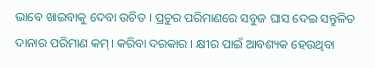ଭାବେ ଖାଇବାକୁ ଦେବା ଉଚିତ । ପ୍ରଚୁର ପରିମାଣରେ ସବୁଜ ଘାସ ଦେଇ ସନ୍ତୁଳିତ ଦାନାର ପରିମାଣ କମ୍। କରିବା ଦରକାର । କ୍ଷୀର ପାଇଁ ଆବଶ୍ୟକ ହେଉଥିବା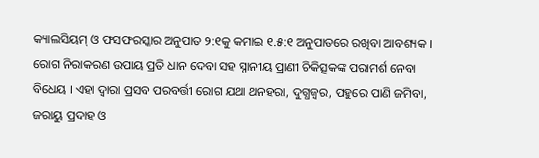କ୍ୟାଲସିୟମ୍ ଓ ଫସଫରସ୍କାର ଅନୁପାତ ୨:୧କୁ କମାଇ ୧.୫:୧ ଅନୁପାତରେ ରଖିବା ଆବଶ୍ୟକ । ରୋଗ ନିରାକରଣ ଉପାୟ ପ୍ରତି ଧାନ ଦେବା ସହ ସ୍ନାନୀୟ ପ୍ରାଣୀ ଚିକିତ୍ସକଙ୍କ ପରାମର୍ଶ ନେବା ବିଧେୟ । ଏହା ଦ୍ଵାରା ପ୍ରସବ ପରବର୍ତ୍ତୀ ରୋଗ ଯଥା ଥନହରା, ଦୁଗ୍ଧଜ୍ଵର, ପହୁରେ ପାଣି ଜମିବା, ଜରାୟୁ ପ୍ରଦାହ ଓ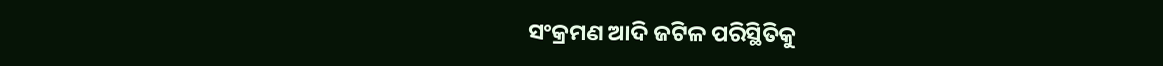ସଂକ୍ରମଣ ଆଦି ଜଟିଳ ପରିସ୍ଥିତିକୁ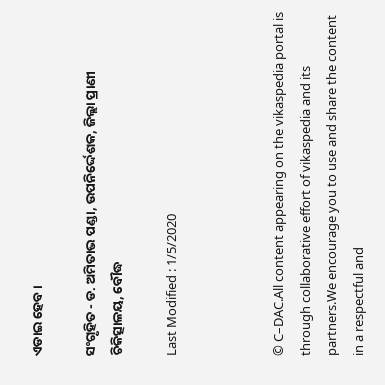ଏଡାଇ ହେବ ।

ସଂଗୃହିତ - ଡ. ଅମିତାଭ ପଣ୍ଡା, ଉପନିର୍ଦ୍ଦେଶକ, ଜିଲ୍ଲା ପ୍ରାଣୀ ଚିକିତ୍ସାଳୟ, ବୌଦ୍ଧ

Last Modified : 1/5/2020



© C–DAC.All content appearing on the vikaspedia portal is through collaborative effort of vikaspedia and its partners.We encourage you to use and share the content in a respectful and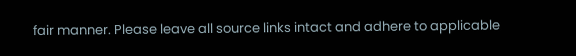fair manner. Please leave all source links intact and adhere to applicable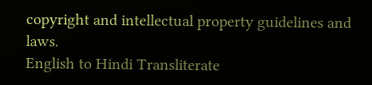copyright and intellectual property guidelines and laws.
English to Hindi Transliterate